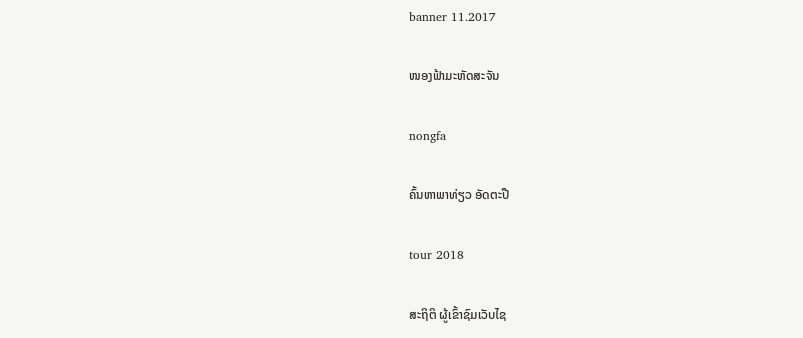banner 11.2017

ໜອງຟ້າມະຫັດສະຈັນ

nongfa

ຄົ້ນຫາພາທ່ຽວ ອັດຕະປື

tour 2018

ສະຖິຕິ ຜູ້ເຂົ້າຊົມເວັບໄຊ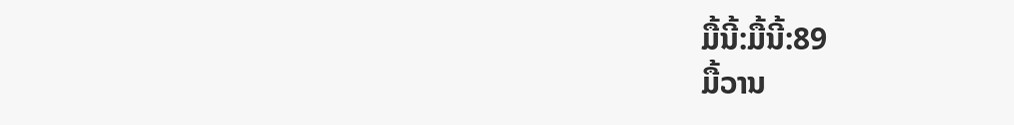ມື້ນີ້:ມື້ນີ້:89
ມື້ວານ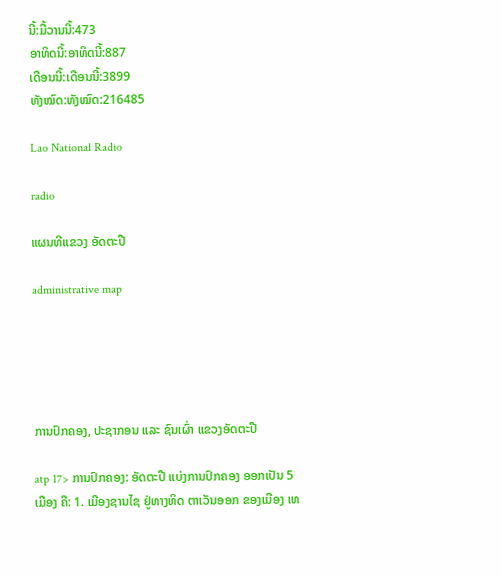ນີ້:ມື້ວານນີ້:473
ອາທິດນີ້:ອາທິດນີ້:887
ເດືອນນີ້:ເດືອນນີ້:3899
ທັງໝົດ:ທັງໝົດ:216485

Lao National Radio

radio

ແຜນທີແຂວງ ອັດຕະປື

administrative map





ການປົກຄອງ, ປະຊາກອນ ແລະ ຊົນເຜົ່າ ແຂວງອັດຕະປື

atp 17> ການປົກຄອງ: ອັດຕະປື ແບ່ງການປົກຄອງ ອອກເປັນ 5 ເມືອງ ຄື: 1. ເມືອງຊານໄຊ ຢູ່ທາງທິດ ຕາເວັນອອກ ຂອງເມືອງ ເທ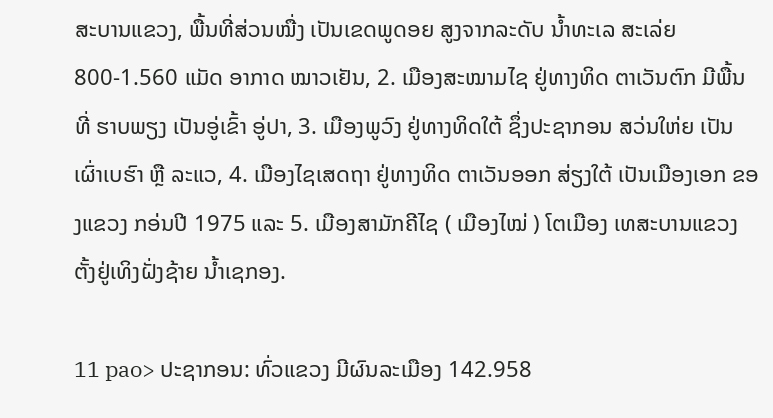ສະບານແຂວງ, ພື້ນທີ່ສ່ວນໝື່ງ ເປັນເຂດພູດອຍ ສູງຈາກລະດັບ ນໍ້າທະເລ ສະເລ່ຍ 800-1.560 ແມັດ ອາກາດ ໝາວເຢັນ, 2. ເມືອງສະໝາມໄຊ ຢູ່ທາງທິດ ຕາເວັນຕົກ ມີພື້ນທີ່ ຮາບພຽງ ເປັນອູ່ເຂົ້າ ອູ່ປາ, 3. ເມືອງພູວົງ ຢູ່ທາງທິດໃຕ້ ຊຶ່ງປະຊາກອນ ສວ່ນໃຫ່ຍ ເປັນເຜົ່າເບຮົາ ຫຼື ລະແວ, 4. ເມືອງໄຊເສດຖາ ຢູ່ທາງທິດ ຕາເວັນອອກ ສ່ຽງໃຕ້ ເປັນເມືອງເອກ ຂອງແຂວງ ກອ່ນປີ 1975 ແລະ 5. ເມືອງສາມັກຄີໄຊ ( ເມືອງໄໝ່ ) ໂຕເມືອງ ເທສະບານແຂວງ ຕັ້ງຢູ່ເທິງຝັ່ງຊ້າຍ ນໍ້າເຊກອງ.

11 pao> ປະຊາກອນ: ທົ່ວແຂວງ ມີຜົນລະເມືອງ 142.958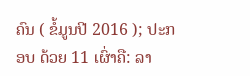ຄົນ ( ຂໍ້ມູນປີ 2016 ); ປະກອບ ດ້ວຍ 11 ເຜົ່າຄື: ລາ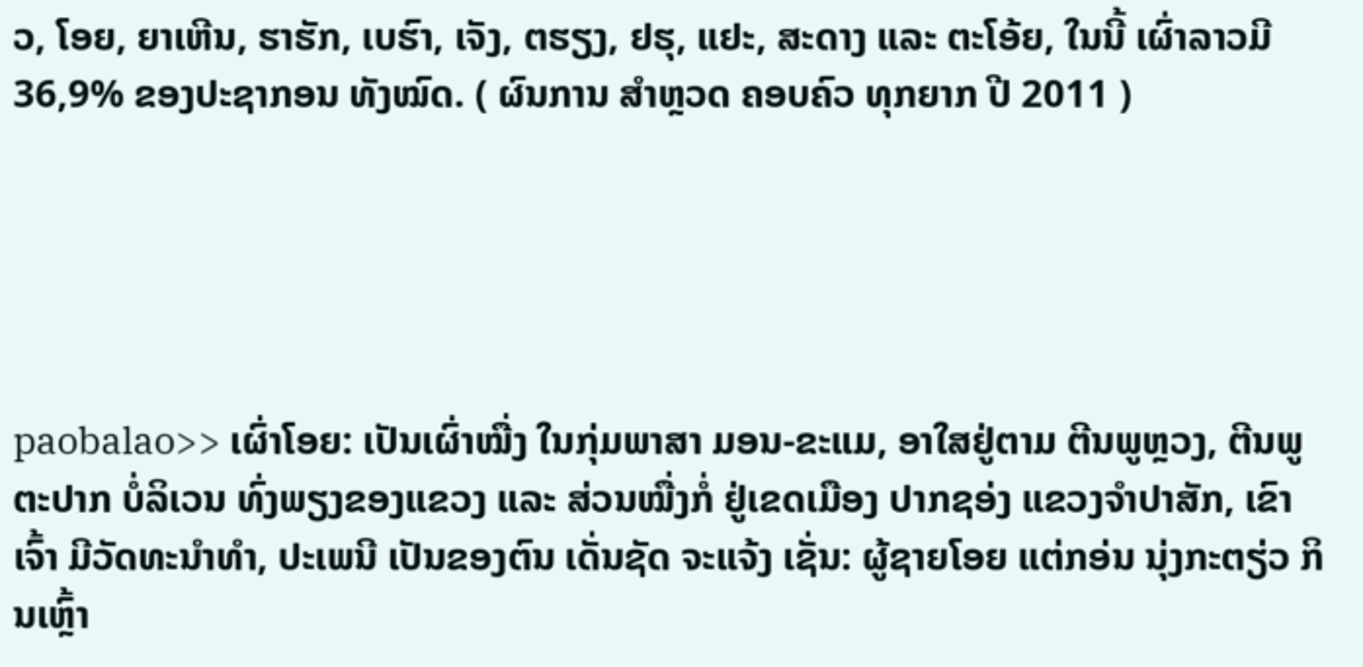ວ, ໂອຍ, ຍາເຫີນ, ຮາຮັກ, ເບຮົາ, ເຈັງ, ຕຮຽງ, ຢຮຸ, ແຢະ, ສະດາງ ແລະ ຕະໂອ້ຍ, ໃນນີ້ ເຜົ່າລາວມີ 36,9% ຂອງປະຊາກອນ ທັງໝົດ. ( ຜົນການ ສໍາຫຼວດ ຄອບຄົວ ທຸກຍາກ ປີ 2011 )





paobalao>> ເຜົ່າໂອຍ: ເປັນເຜົ່າໝື່ງ ໃນກຸ່ມພາສາ ມອນ-ຂະແມ, ອາໃສຢູ່ຕາມ ຕີນພູຫຼວງ, ຕີນພູຕະປາກ ບໍ່ລິເວນ ທົ່ງພຽງຂອງແຂວງ ແລະ ສ່ວນໝື່ງກໍ່ ຢູ່ເຂດເມືອງ ປາກຊອ່ງ ແຂວງຈໍາປາສັກ, ເຂົາເຈົ້າ ມີວັດທະນຳທໍາ, ປະເພນີ ເປັນຂອງຕົນ ເດັ່ນຊັດ ຈະແຈ້ງ ເຊັ່ນ: ຜູ້ຊາຍໂອຍ ແຕ່ກອ່ນ ນຸ່ງກະຕຽ່ວ ກິນເຫຼົ້າ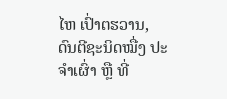ໄຫ ເປົ່າຕຮວານ, ດົນຕີຊະນິດໝື່ງ ປະຈໍາເຜົ່າ ຫຼື ທີ່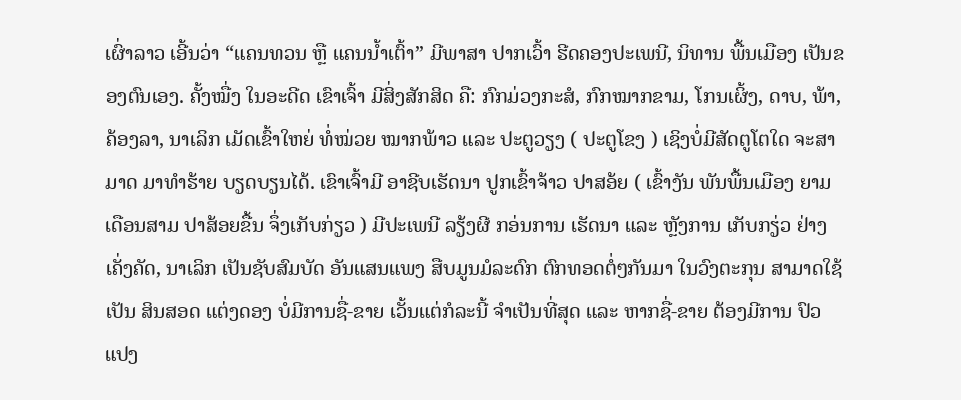ເຜົ່າລາວ ເອີ້ນວ່າ “ແຄນທວນ ຫຼື ແຄນນໍ້າເຕົ້າ” ມີພາສາ ປາກເວົ້າ ຮີດຄອງປະເພນີ, ນິທານ ພື້ນເມືອງ ເປັນຂອງຕົນເອງ. ຄັ້ງໝື່ງ ໃນອະດີດ ເຂົາເຈົ້າ ມີສິ່ງສັກສິດ ຄື: ກົກມ່ວງກະສໍ, ກົກໝາກຂາມ, ໂກນເຜິ້ງ, ດາບ, ພ້າ, ຄ້ອງລາ, ນາເລິກ ເມັດເຂົ້າໃຫຍ່ ທໍ່ໝ່ວຍ ໝາກພ້າວ ແລະ ປະຕູວຽງ ( ປະຕູໂຂງ ) ເຊິງບໍ່ມີສັດຕູໂຕໃດ ຈະສາມາດ ມາທໍາຮ້າຍ ບຽດບຽນໄດ້. ເຂົາເຈົ້າມີ ອາຊີບເຮັດນາ ປູກເຂົ້າຈ້າວ ປາສອ້ຍ ( ເຂົ້າງັນ ພັນພື້ນເມືອງ ຍາມເດືອນສາມ ປາສ້ອຍຂື້ນ ຈຶ່ງເກັບກ່ຽວ ) ມີປະເພນີ ລຽ້ງຜີ ກອ່ນການ ເຮັດນາ ແລະ ຫຼັງການ ເກັບກຽ່ວ ຢ່າງເຄັ່ງຄັດ, ນາເລິກ ເປັນຊັບສົມບັດ ອັນແສນແພງ ສືບມູນມໍລະດົກ ຕົກທອດຕໍ່ໆກັນມາ ໃນວົງຕະກຸນ ສາມາດໃຊ້ເປັນ ສິນສອດ ແຕ່ງດອງ ບໍ່ມີການຊື່-ຂາຍ ເວັ້ນແຕ່ກໍລະນີ້ ຈໍາເປັນທີ່ສຸດ ແລະ ຫາກຊື່-ຂາຍ ຕ້ອງມີການ ປົວແປງ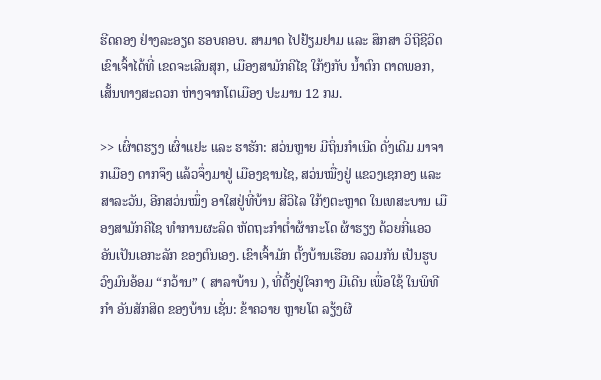ຮີດຄອງ ຢ່າງລະອຽດ ຮອບຄອບ. ສາມາດ ໄປຢ້ຽມຢາມ ແລະ ສຶກສາ ວິຖີຊີວິດ ເຂົາເຈົ້າໄດ້ທີ່ ເຂດຈະເລີນສຸກ, ເມືອງສາມັກຄີໄຊ ໃກ້ໆກັບ ນໍ້າຕົກ ຕາດພອກ, ເສັ້ນທາງສະດວກ ຫ່າງຈາກໂຕເມືອງ ປະມານ 12 ກມ.

>> ເຜົ່າຕຮຽງ ເຜົ່າແຢະ ແລະ ຮາຮັກ: ສວ່ນຫຼາຍ ມີຖິ່ນກໍາເນີດ ດັ່ງເດີມ ມາຈາກເມືອງ ດາກຈຶງ ແລ້ວຈຶ່ງມາຢູ່ ເມືອງຊານໄຊ, ສວ່ນໝື່ງຢູ່ ແຂວງເຊກອງ ແລະ ສາລະວັນ, ອີກສວ່ນໝຶ່ງ ອາໃສຢູ່ທີ່ບ້ານ ສີວິໄລ ໃກ້ໆຕະຫຼາດ ໃນເທສະບານ ເມືອງສາມັກຄີໄຊ ທໍາການຜະລິດ ຫັດຖະກໍາຕໍ່າຜ້າກະໂດ ຜ້າຮຽງ ດ້ວຍກີ່ແອວ ອັນເປັນເອກະລັກ ຂອງຕົນເອງ. ເຂົາເຈົ້າມັກ ຕັ້ງບ້ານເຮືອນ ລວມກັນ ເປັນຮູບ ວົງມົນອ້ອມ “ກວ້ານ” ( ສາລາບ້ານ ), ທີ່ຕັ້ງຢູ່ໃຈກາງ ມີເດີນ ເພື່ອໃຊ້ ໃນພິທີກໍາ ອັນສັກສິດ ຂອງບ້ານ ເຊັ່ນ: ຂ້າຄວາຍ ຫຼາຍໂຕ ລຽ້ງຜີ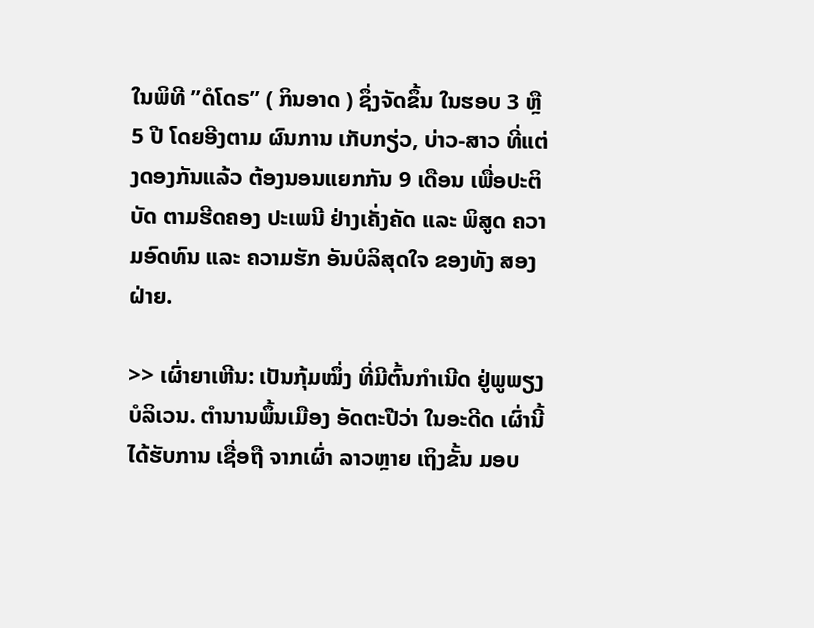ໃນພິທີ ”ດໍໂດຣ” ( ກິນອາດ ) ຊຶ່ງຈັດຂຶ້ນ ໃນຮອບ 3 ຫຼື 5 ປີ ໂດຍອີງຕາມ ຜົນການ ເກັບກຽ່ວ, ບ່າວ-ສາວ ທີ່ແຕ່ງດອງກັນແລ້ວ ຕ້ອງນອນແຍກກັນ 9 ເດືອນ ເພື່ອປະຕິບັດ ຕາມຮີດຄອງ ປະເພນີ ຢ່າງເຄັ່ງຄັດ ແລະ ພິສູດ ຄວາມອົດທົນ ແລະ ຄວາມຮັກ ອັນບໍລິສຸດໃຈ ຂອງທັງ ສອງຝ່າຍ.

>> ເຜົ່າຍາເຫີນ: ເປັນກຸ້ມໝຶ່ງ ທີ່ມີຕົ້ນກໍາເນີດ ຢູ່ພູພຽງ ບໍລິເວນ. ຕໍານານພຶ້ນເມືອງ ອັດຕະປືວ່າ ໃນອະດີດ ເຜົ່ານີ້ ໄດ້ຮັບການ ເຊື່ອຖື ຈາກເຜົ່າ ລາວຫຼາຍ ເຖິງຂັ້ນ ມອບ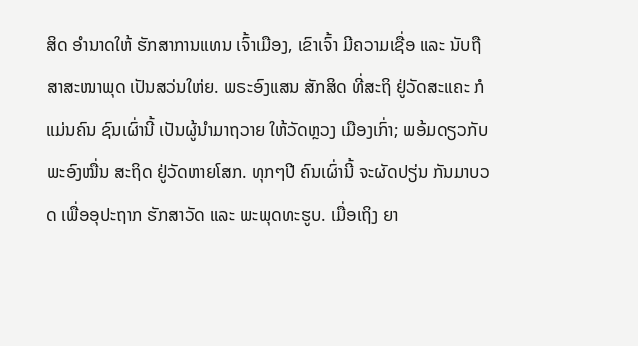ສິດ ອໍານາດໃຫ້ ຮັກສາການແທນ ເຈົ້າເມືອງ, ເຂົາເຈົ້າ ມີຄວາມເຊື່ອ ແລະ ນັບຖືສາສະໜາພຸດ ເປັນສວ່ນໃຫ່ຍ. ພຣະອົງແສນ ສັກສິດ ທີ່ສະຖິ ຢູ່ວັດສະແຄະ ກໍແມ່ນຄົນ ຊົນເຜົ່ານີ້ ເປັນຜູ້ນໍາມາຖວາຍ ໃຫ້ວັດຫຼວງ ເມືອງເກົ່າ; ພອ້ມດຽວກັບ ພະອົງໝື່ນ ສະຖິດ ຢູ່ວັດຫາຍໂສກ. ທຸກໆປີ ຄົນເຜົ່ານີ້ ຈະຜັດປຽ່ນ ກັນມາບວດ ເພື່ອອຸປະຖາກ ຮັກສາວັດ ແລະ ພະພຸດທະຮູບ. ເມື່ອເຖິງ ຍາ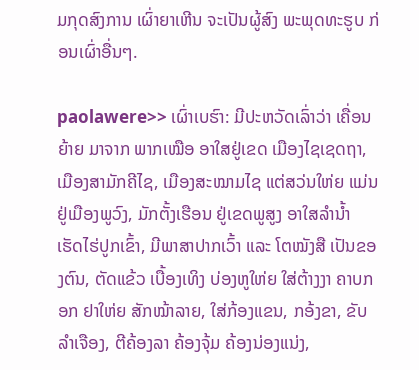ມກຸດສົງການ ເຜົ່າຍາເຫີນ ຈະເປັນຜູ້ສົງ ພະພຸດທະຮູບ ກ່ອນເຜົ່າອື່ນໆ.

paolawere>> ເຜົ່າເບຮົາ: ມີປະຫວັດເລົ່າວ່າ ເຄື່ອນຍ້າຍ ມາຈາກ ພາກເໝືອ ອາໃສຢູ່ເຂດ ເມືອງໄຊເຊດຖາ, ເມືອງສາມັກຄີໄຊ, ເມືອງສະໝາມໄຊ ແຕ່ສວ່ນໃຫ່ຍ ແມ່ນຢູ່ເມືອງພູວົງ, ມັກຕັ້ງເຮືອນ ຢູ່ເຂດພູສູງ ອາໃສລໍານໍ້າ ເຮັດໄຮ່ປູກເຂົ້າ, ມີພາສາປາກເວົ້າ ແລະ ໂຕໝັງສື ເປັນຂອງຕົນ, ຕັດແຂ້ວ ເບື້ອງເທິງ ບ່ອງຫູໃຫ່ຍ ໃສ່ຕ້າງງາ ຄາບກອກ ຢາໃຫ່ຍ ສັກໝ້າລາຍ, ໃສ່ກ້ອງແຂນ, ກອ້ງຂາ, ຂັບລໍາເຈືອງ, ຕີຄ້ອງລາ ຄ້ອງຈຸ້ມ ຄ້ອງນ່ອງແນ່ງ,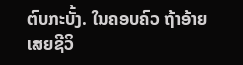ຕົບກະບັ້ງ. ໃນຄອບຄົວ ຖ້າອ້າຍ ເສຍຊີວິ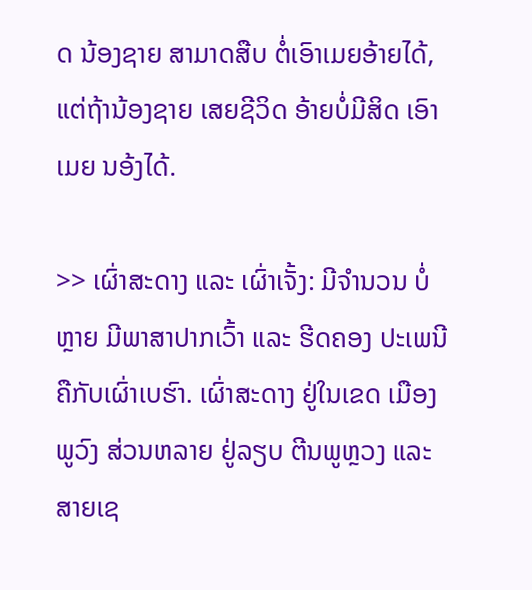ດ ນ້ອງຊາຍ ສາມາດສືບ ຕໍ່ເອົາເມຍອ້າຍໄດ້, ແຕ່ຖ້ານ້ອງຊາຍ ເສຍຊີວິດ ອ້າຍບໍ່ມີສິດ ເອົາເມຍ ນອ້ງໄດ້.

>> ເຜົ່າສະດາງ ແລະ ເຜົ່າເຈັ້ງ: ມີຈໍານວນ ບໍ່ຫຼາຍ ມີພາສາປາກເວົ້າ ແລະ ຮີດຄອງ ປະເພນີ ຄືກັບເຜົ່າເບຮົາ. ເຜົ່າສະດາງ ຢູ່ໃນເຂດ ເມືອງພູວົງ ສ່ວນຫລາຍ ຢູ່ລຽບ ຕີນພູຫຼວງ ແລະ ສາຍເຊ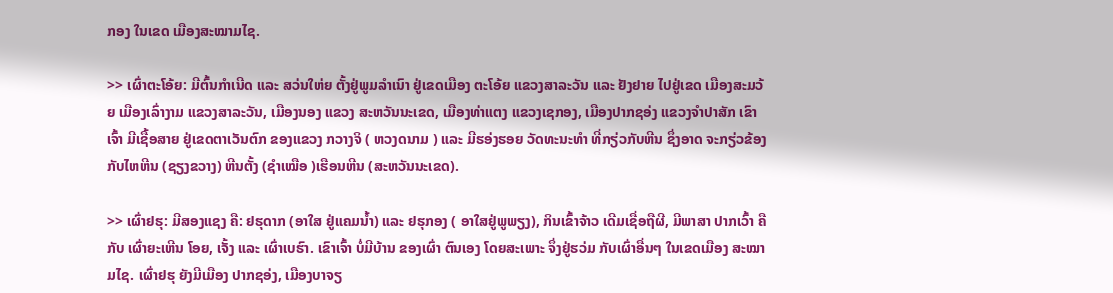ກອງ ໃນເຂດ ເມືອງສະໝາມໄຊ.

>> ເຜົ່າຕະໂອ້ຍ: ມີຕົ້ນກໍາເນີດ ແລະ ສວ່ນໃຫ່ຍ ຕັ້ງຢູ່ພູມລໍາເນົາ ຢູ່ເຂດເມືອງ ຕະໂອ້ຍ ແຂວງສາລະວັນ ແລະ ຢັງຢາຍ ໄປຢູ່ເຂດ ເມືອງສະມວ້ຍ ເມືອງເລົ່າງາມ ແຂວງສາລະວັນ, ເມືອງນອງ ແຂວງ ສະຫວັນນະເຂດ, ເມືອງທ່າແຕງ ແຂວງເຊກອງ, ເມືອງປາກຊອ່ງ ແຂວງຈຳປາສັກ ເຂົາເຈົ້າ ມີເຊື້ອສາຍ ຢູ່ເຂດຕາເວັນຕົກ ຂອງແຂວງ ກວາງຈິ ( ຫວງດນາມ ) ແລະ ມີຮອ່ງຮອຍ ວັດທະນະທຳ ທີ່ກຽ່ວກັບຫີນ ຊຶ່ງອາດ ຈະກຽ່ວຂ້ອງ ກັບໄຫຫີນ (ຊຽງຂວາງ) ຫີນຕັ້ງ (ຊຳເໝືອ )ເຮືອນຫີນ (ສະຫວັນນະເຂດ).

>> ເຜົ່າຢຮຸ: ມີສອງແຊງ ຄື: ຢຮຸດາກ (ອາໃສ ຢູ່ແຄມນໍ້າ) ແລະ ຢຮຸກອງ ( ອາໃສຢູ່ພູພຽງ), ກິນເຂົ້າຈ້າວ ເດີມເຊື່ອຖືຜີ, ມີພາສາ ປາກເວົ້າ ຄືກັບ ເຜົ່າຍະເຫີນ ໂອຍ, ເຈັ້ງ ແລະ ເຜົ່າເບຮົາ. ເຂົາເຈົ້າ ບໍ່ມີບ້ານ ຂອງເຜົ່າ ຕົນເອງ ໂດຍສະເພາະ ຈຶ່ງຢູ່ຮວ່ມ ກັບເຜົ່າອື່ນໆ ໃນເຂດເມືອງ ສະໝາມໄຊ. ເຜົ່າຢຮຸ ຍັງມີເມືອງ ປາກຊອ່ງ, ເມືອງບາຈຽ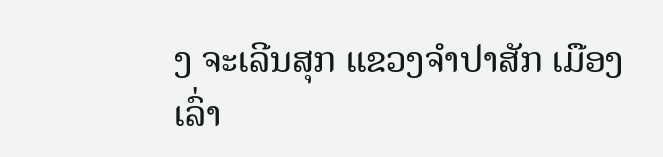ງ ຈະເລີນສຸກ ແຂວງຈຳປາສັກ ເມືອງເລົ່າ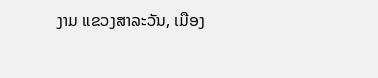ງາມ ແຂວງສາລະວັນ, ເມືອງ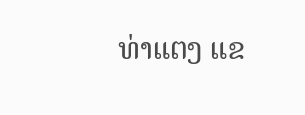ທ່າແຕງ ແຂ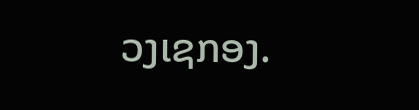ວງເຊກອງ.